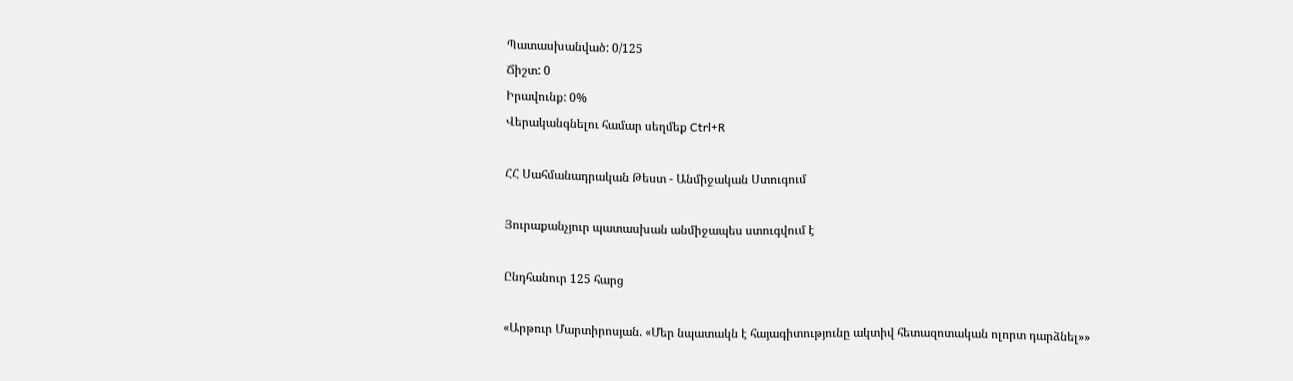Պատասխանված: 0/125
Ճիշտ: 0
Իրավունք: 0%
Վերականգնելու համար սեղմեք Ctrl+R

ՀՀ Սահմանադրական Թեստ - Անմիջական Ստուգում

Յուրաքանչյուր պատասխան անմիջապես ստուգվում է

Ընդհանուր 125 հարց

«Արթուր Մարտիրոսյան. «Մեր նպատակն է հայագիտությունը ակտիվ հետազոտական ոլորտ դարձնել»»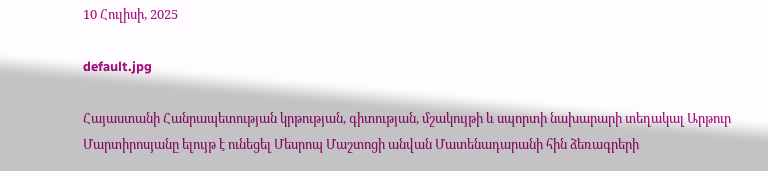10 Հուլիսի, 2025

default.jpg

Հայաստանի Հանրապետության կրթության, գիտության, մշակույթի և սպորտի նախարարի տեղակալ Արթուր Մարտիրոսյանը ելույթ է ունեցել Մեսրոպ Մաշտոցի անվան Մատենադարանի հին ձեռագրերի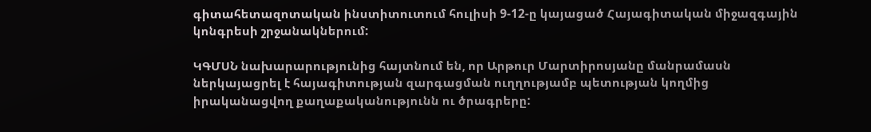գիտահետազոտական ինստիտուտում հուլիսի 9-12-ը կայացած Հայագիտական միջազգային կոնգրեսի շրջանակներում:

ԿԳՄՍՆ նախարարությունից հայտնում են, որ Արթուր Մարտիրոսյանը մանրամասն ներկայացրել է հայագիտության զարգացման ուղղությամբ պետության կողմից իրականացվող քաղաքականությունն ու ծրագրերը: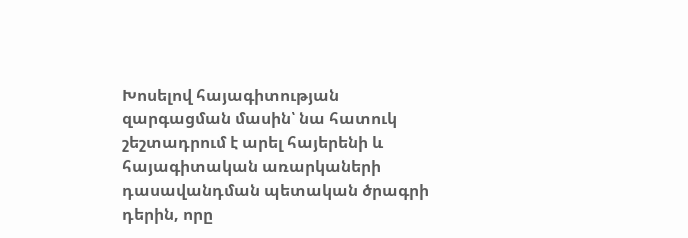Խոսելով հայագիտության զարգացման մասին՝ նա հատուկ շեշտադրում է արել հայերենի և հայագիտական առարկաների դասավանդման պետական ծրագրի դերին, որը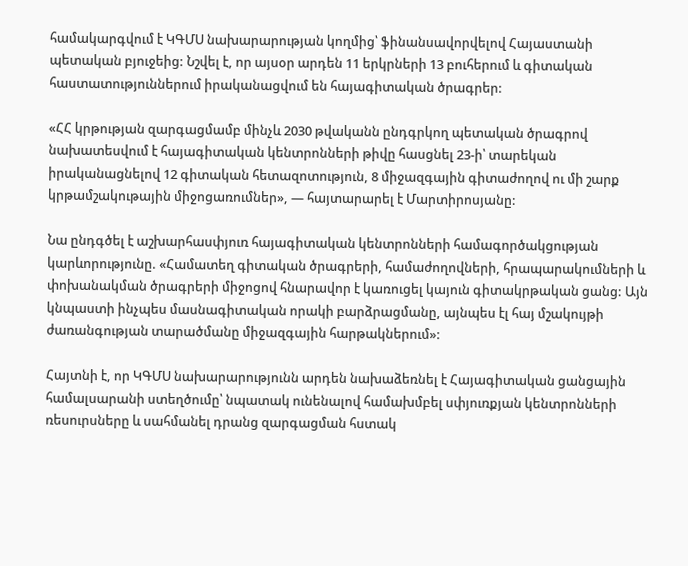համակարգվում է ԿԳՄՍ նախարարության կողմից՝ ֆինանսավորվելով Հայաստանի պետական բյուջեից: Նշվել է, որ այսօր արդեն 11 երկրների 13 բուհերում և գիտական հաստատություններում իրականացվում են հայագիտական ծրագրեր:

«ՀՀ կրթության զարգացմամբ մինչև 2030 թվականն ընդգրկող պետական ծրագրով նախատեսվում է հայագիտական կենտրոնների թիվը հասցնել 23-ի՝ տարեկան իրականացնելով 12 գիտական հետազոտություն, 8 միջազգային գիտաժողով ու մի շարք կրթամշակութային միջոցառումներ», — հայտարարել է Մարտիրոսյանը:

Նա ընդգծել է աշխարհասփյուռ հայագիտական կենտրոնների համագործակցության կարևորությունը. «Համատեղ գիտական ծրագրերի, համաժողովների, հրապարակումների և փոխանակման ծրագրերի միջոցով հնարավոր է կառուցել կայուն գիտակրթական ցանց: Այն կնպաստի ինչպես մասնագիտական որակի բարձրացմանը, այնպես էլ հայ մշակույթի ժառանգության տարածմանը միջազգային հարթակներում»:

Հայտնի է, որ ԿԳՄՍ նախարարությունն արդեն նախաձեռնել է Հայագիտական ցանցային համալսարանի ստեղծումը՝ նպատակ ունենալով համախմբել սփյուռքյան կենտրոնների ռեսուրսները և սահմանել դրանց զարգացման հստակ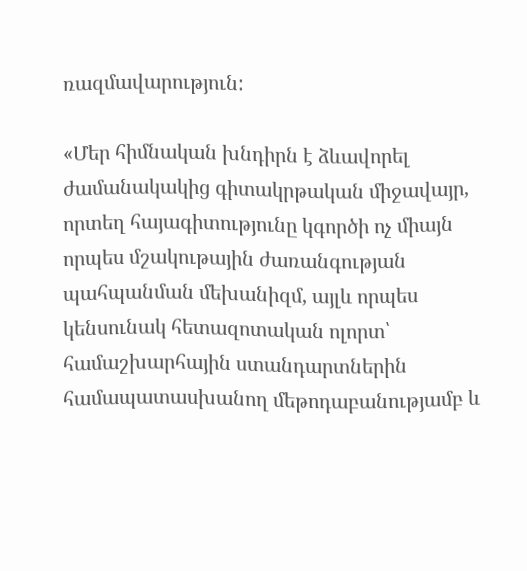ռազմավարություն:

«Մեր հիմնական խնդիրն է ձևավորել ժամանակակից գիտակրթական միջավայր, որտեղ հայագիտությունը կգործի ոչ միայն որպես մշակութային ժառանգության պահպանման մեխանիզմ, այլև որպես կենսունակ հետազոտական ոլորտ՝ համաշխարհային ստանդարտներին համապատասխանող մեթոդաբանությամբ և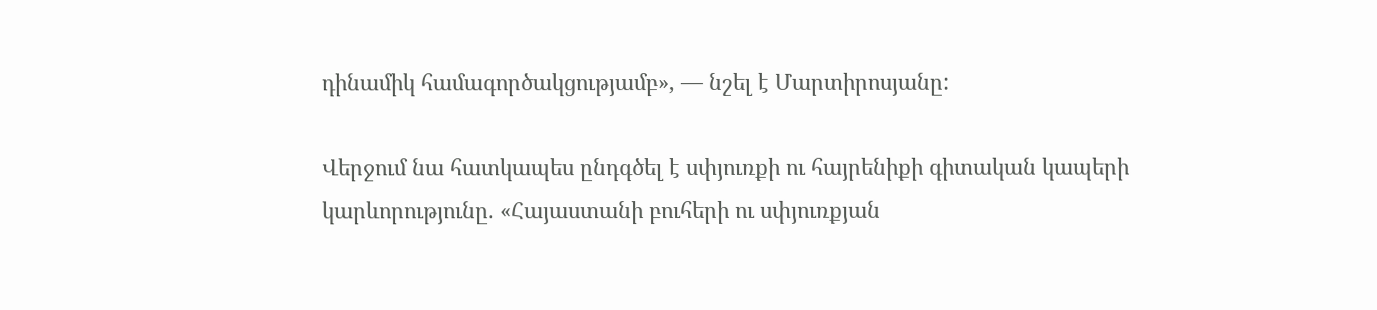դինամիկ համագործակցությամբ», — նշել է Մարտիրոսյանը:

Վերջում նա հատկապես ընդգծել է սփյուռքի ու հայրենիքի գիտական կապերի կարևորությունը. «Հայաստանի բուհերի ու սփյուռքյան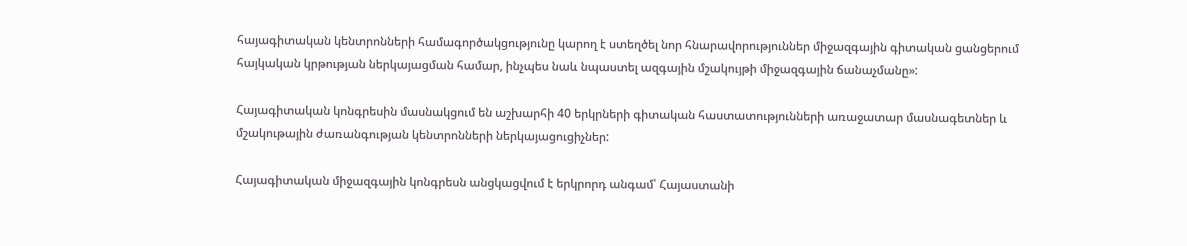հայագիտական կենտրոնների համագործակցությունը կարող է ստեղծել նոր հնարավորություններ միջազգային գիտական ցանցերում հայկական կրթության ներկայացման համար, ինչպես նաև նպաստել ազգային մշակույթի միջազգային ճանաչմանը»:

Հայագիտական կոնգրեսին մասնակցում են աշխարհի 40 երկրների գիտական հաստատությունների առաջատար մասնագետներ և մշակութային ժառանգության կենտրոնների ներկայացուցիչներ:

Հայագիտական միջազգային կոնգրեսն անցկացվում է երկրորդ անգամ՝ Հայաստանի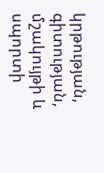կրթության, գիտության, մշակույթի և սպորտի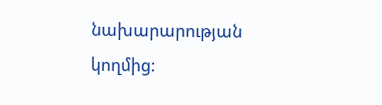նախարարության կողմից: